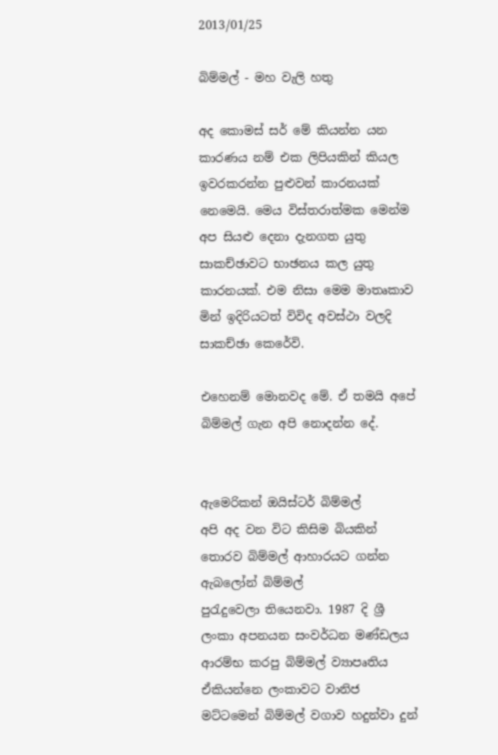2013/01/25

බිම්මල් - මහ වැලි හතු

අද කොමස් සර් මේ කියන්න යන කාරණය නම් එක ලිපියකින් කියල ඉවරකරන්න පුළුවන් කාරනයක් නෙමෙයි. මෙය විස්තරාත්මක මෙන්ම අප සියළු දෙනා දැනගත යුතු සාකච්ඡාවට භාඡනය කල යුතු කාරනයක්. එම නිසා මෙම මාතෘකාව මින් ඉදිරියටත් විවිද අවස්ථා වලදි සාකච්ඡා කෙරේවි.

එහෙනම් මොනවද මේ. ඒ තමයි අපේ බිම්මල් ගැන අපි නොදන්න දේ.


ඇමෙරිකන් ඔයිස්ටර් බිම්මල්
අපි අද වන විට කිසිම බියකින් තොරව බිම්මල් ආහාරයට ගන්න
ඇබලෝන් බිම්මල්
පුරැදුවෙලා තියෙනවා. 1987 දි ශ්‍රී ලංකා අපනයන සංවර්ධන මණ්ඩලය ආරම්භ කරපු බිම්මල් ව්‍යාපෘතිය ඒකියන්නෙ ලංකාවට වානිජ මට්ටමෙන් බිම්මල් වගාව හදුන්වා දුන්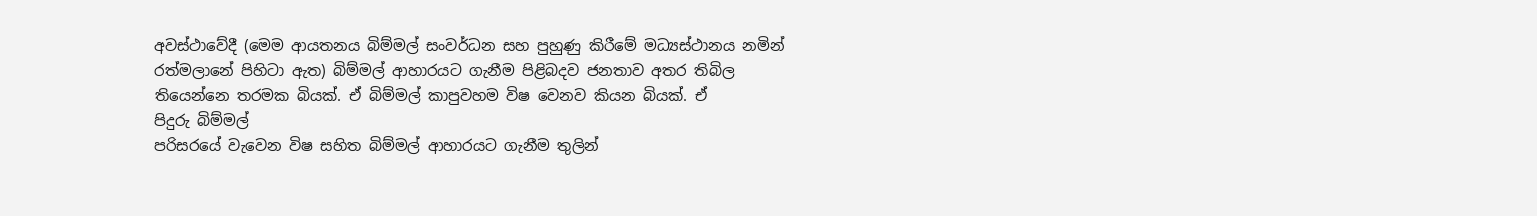අවස්ථාවේදී (මෙම ආයතනය බිම්මල් සංවර්ධන සහ පුහුණු කිරීමේ මධ්‍යස්ථානය නමින් රත්මලානේ පිහිටා ඇත) බිම්මල් ආහාරයට ගැනීම පිළිබදව ජනතාව අතර තිබිල තියෙන්නෙ තරමක බියක්. ඒ බිම්මල් කාපුවහම විෂ වෙනව කියන බියක්. ඒ
පිදුරු බිම්මල්
පරිසරයේ වැවෙන විෂ සහිත බිම්මල් ආහාරයට ගැනීම තුලින්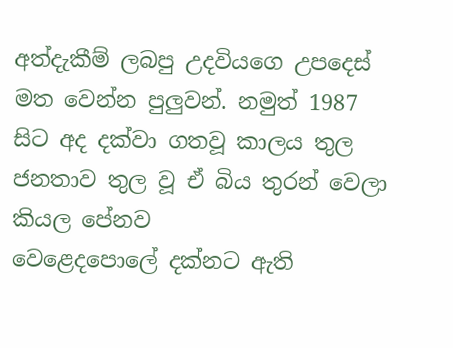අත්දැකීම් ලබපු උදවියගෙ උපදෙස් මත වෙන්න පුලුවන්. නමුත් 1987 සිට අද දක්වා ගතවූ කාලය තුල ජනතාව තුල වූ ඒ බිය තුරන් වෙලා කියල පේනව
වෙළෙදපොලේ දක්නට ඇති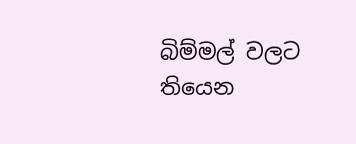බිම්මල් වලට තියෙන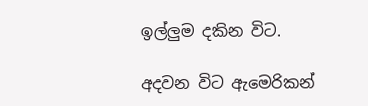ඉල්ලුම දකින විට.

අදවන විට ඇමෙරිකන්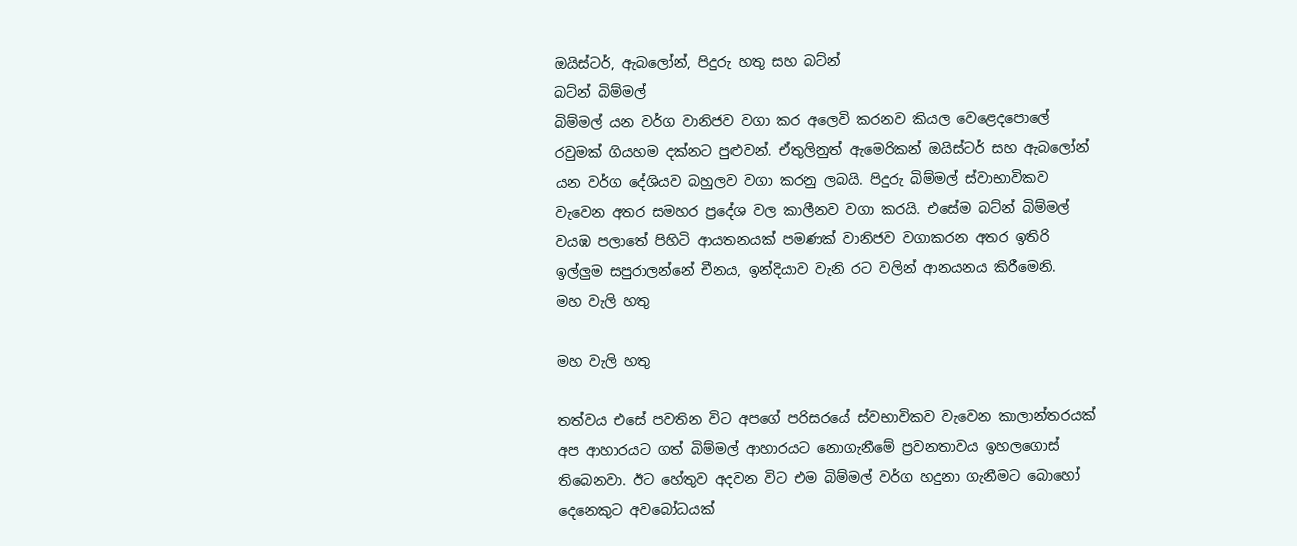ඔයිස්ටර්, ඇබලෝන්, පිදුරු හතු සහ බට්න්
බට්න් බිම්මල්
බිම්මල් යන වර්ග වානිජව වගා කර අලෙවි කරනව කියල වෙළෙදපොලේ රවුමක් ගියහම දක්නට පුළුවන්. ඒතුලිනුත් ඇමෙරිකන් ඔයිස්ටර් සහ ඇබලෝන් යන වර්ග දේශියව බහුලව වගා කරනු ලබයි. පිදුරු බිම්මල් ස්වාභාවිකව වැවෙන අතර සමහර ප්‍රදේශ වල කාලීනව වගා කරයි. එසේම බට්න් බිම්මල් වයඹ පලාතේ පිහිටි ආයතනයක් පමණක් වානිජව වගාකරන අතර ඉතිරි ඉල්ලුම සපුරාලන්නේ චීනය, ඉන්දියාව වැනි රට වලින් ආනයනය කිරීමෙනි.
මහ වැලි හතු

මහ වැලි හතු

තත්වය එසේ පවතින විට අපගේ පරිසරයේ ස්වභාවිකව වැවෙන කාලාන්තරයක් අප ආහාරයට ගත් බිම්මල් ආහාරයට නොගැනීමේ ප්‍රවනතාවය ඉහලගොස් තිබෙනවා. ඊට හේතුව අදවන විට එම බිම්මල් වර්ග හදුනා ගැනීමට බොහෝ දෙනෙකුට අවබෝධයක්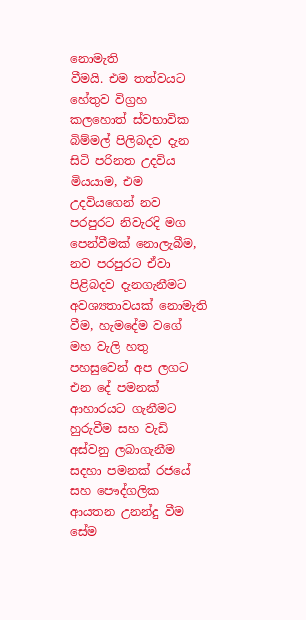නොමැති
වීමයි. එම තත්වයට හේතුව විග්‍රහ කලහොත් ස්වභාවික බිම්මල් පිලිබදව දැන සිටි පරිනත උදවිය මියයාම, එම උදවියගෙන් නව පරපුරට නිවැරදි මග පෙන්වීමක් නොලැබීම, නව පරපුරට ඒවා පිළිබදව දැනගැනීමට අවශ්‍යතාවයක් නොමැති වීම, හැමදේම වගේ
මහ වැලි හතු
පහසුවෙන් අප ලගට එන දේ පමනක් ආහාරයට ගැනීමට හුරුවීම සහ වැඩි අස්වනු ලබාගැනීම සදහා පමනක් රජයේ සහ පෞද්ගලික ආයතන උනන්දු වීම සේම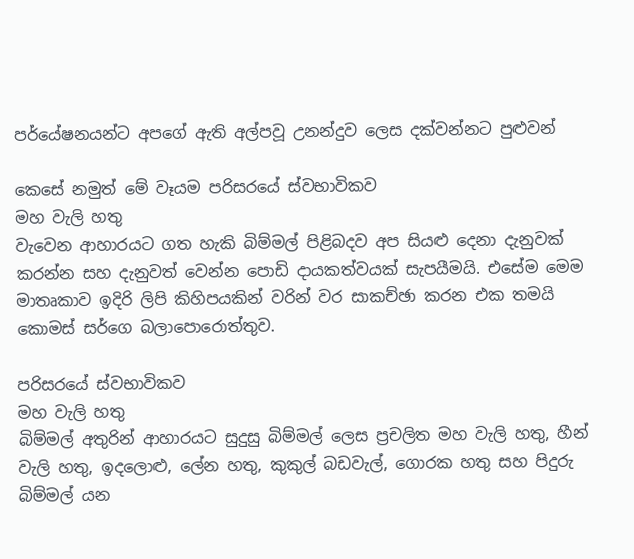පර්යේෂනයන්ට අපගේ ඇති අල්පවූ උනන්දුව ලෙස දක්වන්නට පුළුවන්

කෙසේ නමුත් මේ වෑයම පරිසරයේ ස්වභාවිකව
මහ වැලි හතු
වැවෙන ආහාරයට ගත හැකි බිම්මල් පිළිබදව අප සියළු දෙනා දැනුවක් කරන්න සහ දැනුවත් වෙන්න පොඩි දායකත්වයක් සැපයීමයි. එසේම මෙම මාතෘකාව ඉදිරි ලිපි කිහිපයකින් වරින් වර සාකච්ඡා කරන එක තමයි කොමස් සර්ගෙ බලාපොරොත්තුව.

පරිසරයේ ස්වභාවිකව
මහ වැලි හතු
බිම්මල් අතුරින් ආහාරයට සුදුසු බිම්මල් ලෙස ප්‍රචලිත මහ වැලි හතු, හීන් වැලි හතු, ඉදලොළු, ලේන හතු, කුකුල් බඩවැල්, ගොරක හතු සහ පිදුරු බිම්මල් යන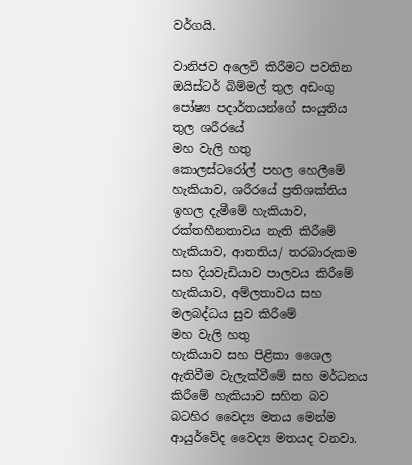වර්ගයි.

වානිජව අලෙවි කිරීමට පවතින ඔයිස්ටර් බිම්මල් තුල අඩංගු පෝෂ්‍ය පදාර්තයන්ගේ සංයුතිය තුල ශරීරයේ
මහ වැලි හතු
කොලස්ටරෝල් පහල හෙලීමේ හැකියාව, ශරීරයේ ප්‍රතිශක්තිය ඉහල දැමීමේ හැකියාව, රක්තහීනතාවය නැති කිරීමේ හැකියාව, ආතතිය/ තරබාරුකම සහ දියවැඩියාව පාලවය කිරීමේ හැකියාව, අම්ලතාවය සහ මලබද්ධය සුව කිරීමේ
මහ වැලි හතු
හැකියාව සහ පිළිකා ශෛල ඇතිවීම වැලැක්වීමේ සහ මර්ධනය කිරීමේ හැකියාව සහිත බව බටහිර ‍වෛද්‍ය මතය මෙන්ම ආයුර්වේද ‍වෛද්‍ය මතයද වනවා.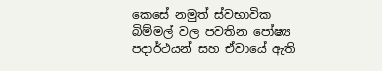කෙසේ නමුත් ස්වභාවික බිම්මල් වල පවතින පෝෂ්‍ය පදාර්ථයන් සහ ඒවායේ ඇති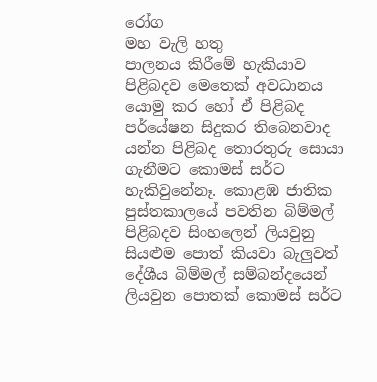රෝග
මහ වැලි හතු
පාලනය කිරීමේ හැකියාව පිළිබදව මෙතෙක් අවධානය යොමු කර හෝ ඒ පිළිබද පර්යේෂන සිදුකර තිබෙනවාද යන්න පිළිබද තොරතුරු ‍සොයා ගැනීමට කොමස් සර්ට හැකිවුනේනෑ. කොළඹ ජාතික පුස්තකාලයේ පවතින බිම්මල් පිළිබදව සිංහලෙන් ලියවුනු සියළුම පොත් කියවා බැලුවත් දේශීය බිම්මල් සම්බන්දයෙන් ලියවුන පොතක් කොමස් සර්ට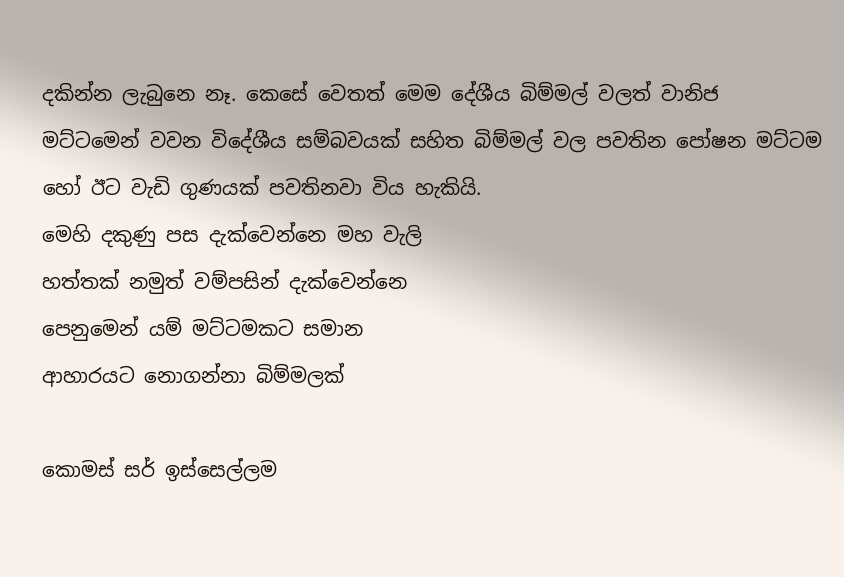දකින්න ලැබුනෙ නෑ. කෙසේ වෙතත් මෙම දේශීය බිම්මල් වලත් වානිජ මට්ටමෙන් වවන විදේශීය සම්බවයක් සහිත බිම්මල් වල පවතින පෝෂන මට්ටම හෝ ඊට වැඩි ගුණයක් පවතිනවා විය හැකියි.
මෙහි දකුණු පස දැක්වෙන්නෙ මහ වැලි
හත්තක් නමුත් වම්පසින් දැක්වෙන්නෙ
පෙනුමෙන් යම් මට්ටමකට සමාන
ආහාරයට නොගන්නා බිම්මලක්

කොමස් සර් ඉස්සෙල්ලම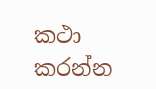කථා කරන්න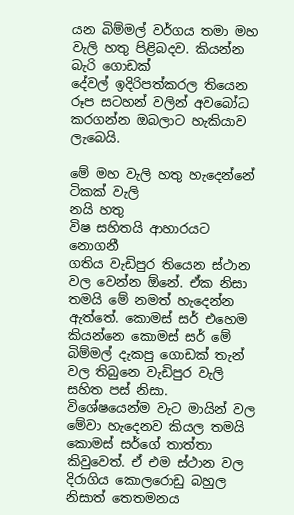යන බිම්මල් වර්ගය තමා මහ වැලි හතු පිළිබදව. කියන්න බැරි ගොඩක් දේවල් ‍ඉදිරිපත්කරල තියෙන රූප සටහන් වලින් අවබෝධ කරගන්න ඔබලාට හැකියාව ලැබෙයි.

මේ මහ වැලි හතු හැදෙන්නේ ටිකක් වැලි
නයි හතු
විෂ සහිතයි ආහාරයට නොගනී
ගතිය වැඩිපුර තියෙන ස්ථාන වල වෙන්න ඕනේ. ඒක නිසා තමයි මේ නමත් හැදෙන්න ඇත්තේ. කොමස් සර් එහෙම කියන්නෙ කොමස් සර් මේ බිම්මල් දැකපු ගොඩක් තැන් වල තිබුනෙ වැඩිපුර වැලි සහිත පස් නිසා. විශේෂයෙන්ම වැට මායින් වල මේවා හැදෙනව කියල තමයි කොමස් සර්ගේ තාත්තා කිවුවෙත්. ඒ එම ස්ථාන වල දිරාගිය කොලරොඩු බහුල නිසාත් තෙතමනය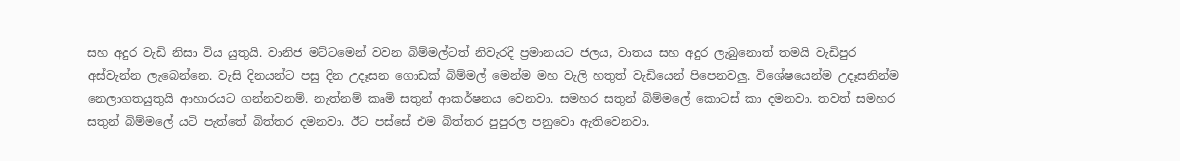සහ අදුර වැඩි නිසා විය යුතුයි. වානිජ මට්ටමෙන් වවන බිම්මල්ටත් නිවැරදි ප්‍රමානයට ජලය, වාතය සහ අදුර ලැබුනොත් තමයි වැඩිපුර අස්වැන්න ලැබෙන්නෙ. වැසි දිනයන්ට පසු දින උදෑසන ගොඩක් බිම්මල් මෙන්ම මහ වැලි හතුත් වැඩියෙන් පිපෙනවලු. විශේෂයෙන්ම උදෑසනින්ම නෙලාගතයුතුයි ආහාරයට ගන්නවනම්. නැත්නම් කෘමි සතුන් ආකර්ෂනය වෙනවා. සමහර සතුන් බිම්මලේ කොටස් කා දමනවා. තවත් සමහර සතුන් බිම්මලේ යටි පැත්තේ බිත්තර දමනවා. ඊට පස්සේ එම බිත්තර පුපුරල පනුවො ඇතිවෙනවා.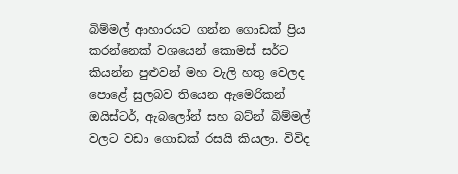බිම්මල් ආහාරයට ගන්න ගොඩක් ප්‍රිය කරන්නෙක් වශයෙන් කොමස් සර්ට කියන්න පුළුවන් මහ වැලි හතු වෙලද පොළේ සුලබව තියෙන ඇමෙරිකන් ඔයිස්ටර්, ඇබලෝන් සහ බට්න් බිම්මල් වලට වඩා ගොඩක් රසයි කියලා. විවිද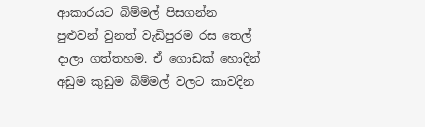ආකාරයට බිම්මල් පිසගන්න පුළුවන් වුනත් වැඩිපුරම රස තෙල් දාලා ගත්තහම. ඒ ගොඩක් හොදින් අඩුම කුඩුම බිම්මල් වලට කාවදින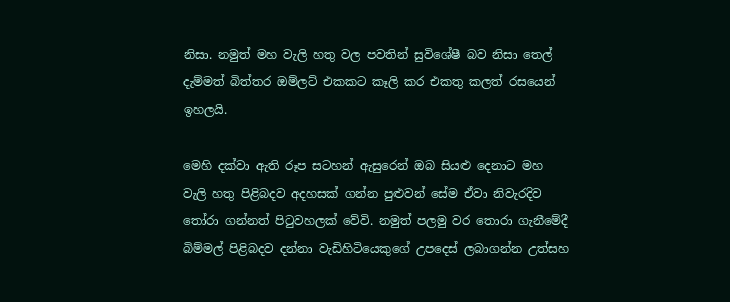නිසා. නමුත් මහ වැලි හතු වල පවතින් සුවිශේෂී බව නිසා තෙල් දැම්මත් බිත්තර ඔම්ලට් එකකට කෑලි කර එකතු කලත් රසයෙන් ඉහලයි.

මෙහි දක්වා ඇති රූප සටහන් ඇසුරෙන් ඔබ සියළු දෙනාට මහ වැලි හතු පිළිබදව අදහසක් ගන්න පුළුවන් සේම ඒවා නිවැරදිව තෝරා ගන්නත් පිටුවහලක් වේවි. නමුත් පලමු වර තොරා ගැනීමේදී බිම්මල් පිළිබදව දන්නා වැඩිහිටියෙකුගේ උපදෙස් ලබාගන්න උත්සහ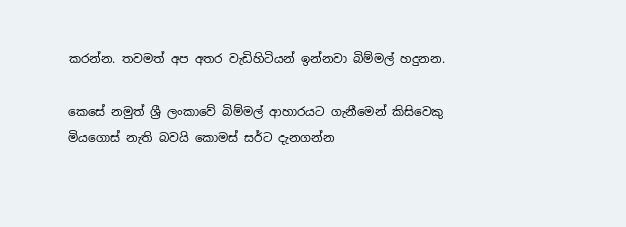කරන්න. තවමත් ‍අප අතර වැඩිහිටියන් ඉන්නවා බිම්මල් හදුනන.

කෙසේ නමුත් ශ්‍රී ලංකාවේ බිම්මල් ආහාරයට ගැනීමෙන් කිසිවෙකු මියගොස් නැති බවයි කොමස් සර්ට දැනගන්න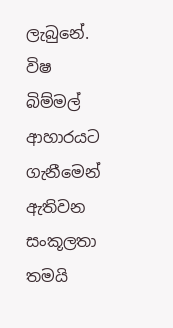ලැබුනේ. විෂ බිම්මල් ආහාරයට ගැනීමෙන් ඇතිවන සංකූලතා තමයි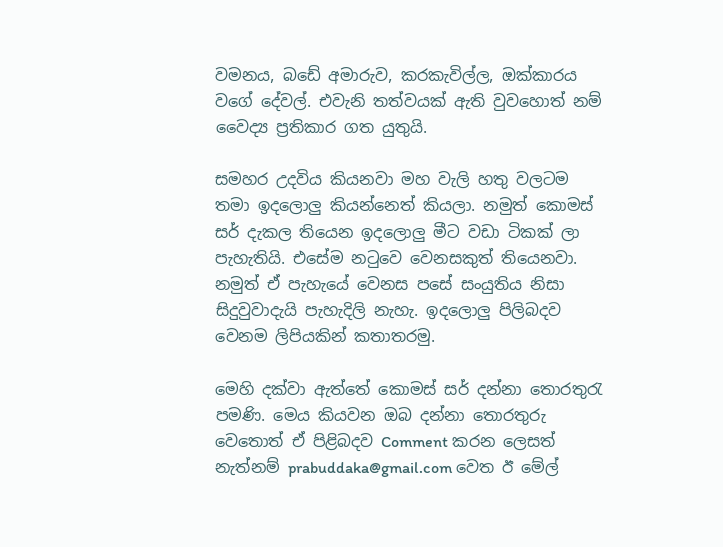වමනය, බඩේ අමාරුව, කරකැවිල්ල, ඔක්කාරය වගේ දේවල්. එවැනි තත්වයක් ඇති වුවහොත් නම් වෛද්‍ය ප්‍රතිකාර ගත යුතුයි.

සමහර උදවිය කියනවා මහ වැලි හතු වලටම තමා ඉදලොලු කියන්නෙත් කියලා. නමුත් කොමස් සර් දැකල තියෙන ඉදලොලු මීට වඩා ටිකක් ලා පැහැතියි. එසේම නටුවෙ වෙනසකුත් තියෙනවා. නමුත් ඒ පැහැයේ වෙනස පසේ සංයුතිය නිසා සිදුවුවාදැයි පැහැදිලි නැහැ. ඉදලොලු පිලිබදව වෙනම ලිපියකින් කතාතරමු.

මෙහි දක්වා ඇත්තේ කොමස් සර් දන්නා තොරතුරැ පමණි. මෙය කියවන ඔබ දන්නා තොරතුරු වෙතොත් ඒ පිළිබදව Comment කරන ලෙසත් නැත්නම් prabuddaka@gmail.com වෙත ඊ මේල්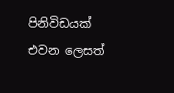පිනිවිඩයක් එවන ලෙසත්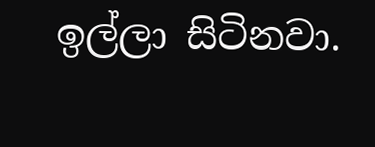ඉල්ලා සිටිනවා.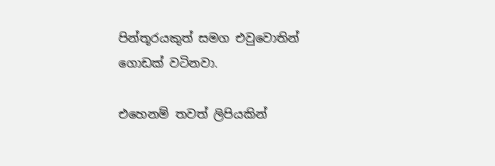පින්තූරයකුත් සමග එවුවොතින් ගොඩක් වටිනවා.

එහෙනම් තවත් ලිපියකින්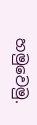හමුවෙමු.